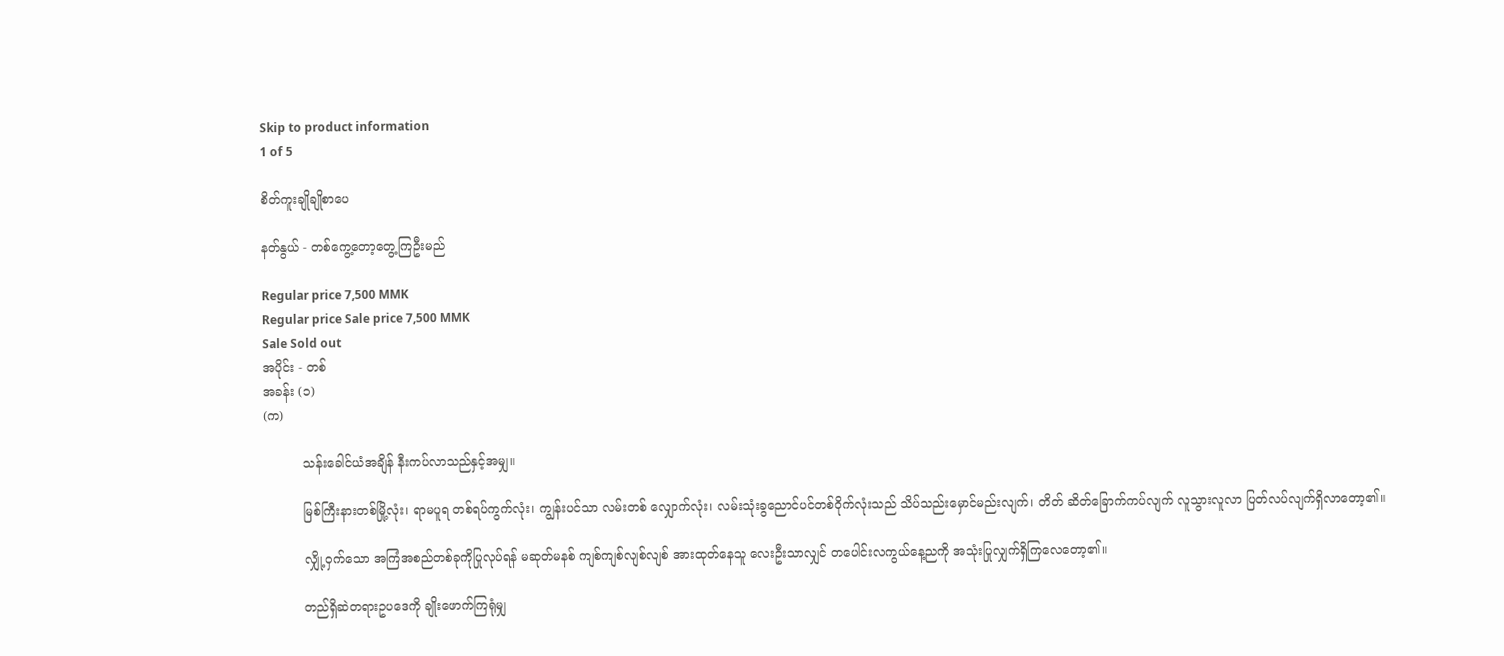Skip to product information
1 of 5

စိတ်ကူးချိုချိုစာပေ

နတ်နွယ် - တစ်ကွေ့တော့တွေ့ကြဦးမည်

Regular price 7,500 MMK
Regular price Sale price 7,500 MMK
Sale Sold out
အပိုင်း - တစ်
အခန်း (၁)
(က)

          သန်းခေါင်ယံအချိန် နီးကပ်လာသည်နှင့်အမျှ။

          မြစ်ကြီးနားတစ်မြို့လုံး၊ ရာမပူရ တစ်ရပ်ကွက်လုံး၊ ကျွန်းပင်သာ လမ်းတစ် လျှောက်လုံး၊ လမ်းသုံးခွညောင်ပင်တစ်ဝိုက်လုံးသည် သိပ်သည်းမှောင်မည်းလျက်၊ တိတ် ဆိတ်ခြောက်ကပ်လျက် လူသွားလူလာ ပြတ်လပ်လျက်ရှိလာတော့၏။

          လျှို့ဝှက်သော အကြံအစည်တစ်ခုကိုပြုလုပ်ရန် မဆုတ်မနစ် ကျစ်ကျစ်လျစ်လျစ် အားထုတ်နေသူ လေးဦးသာလျှင် တပေါင်းလကွယ်နေ့ညကို အသုံးပြုလျှက်ရှိကြလေတော့၏။

          တည်ရှိဆဲတရားဥပဒေကို ချိုးဖောက်ကြရုံမျှ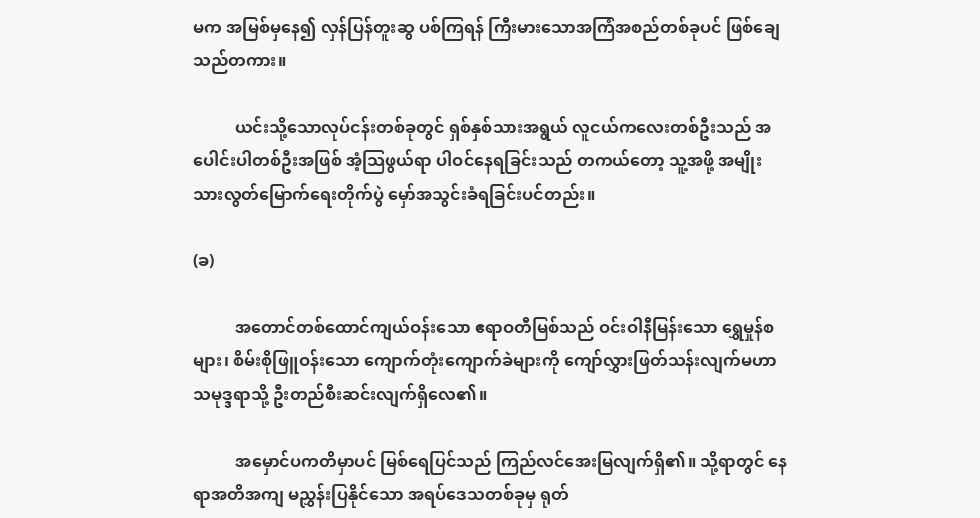မက အမြစ်မှနေ၍ လှန်ပြန်တူးဆွ ပစ်ကြရန် ကြီးမားသောအကြံအစည်တစ်ခုပင် ဖြစ်ချေသည်တကား။

          ယင်းသို့သောလုပ်ငန်းတစ်ခုတွင် ရှစ်နှစ်သားအရွယ် လူငယ်ကလေးတစ်ဦးသည် အပေါင်းပါတစ်ဦးအဖြစ် အံ့သြဖွယ်ရာ ပါဝင်နေရခြင်းသည် တကယ်တော့ သူ့အဖို့ အမျိုး သားလွတ်မြောက်ရေးတိုက်ပွဲ မှော်အသွင်းခံရခြင်းပင်တည်း။

(ခ)

          အတောင်တစ်ထောင်ကျယ်ဝန်းသော ဧရာဝတီမြစ်သည် ဝင်းဝါနီမြန်းသော ရွှေမှုန်စများ၊ စိမ်းစိုဖြူဝန်းသော ကျောက်တုံးကျောက်ခဲများကို ကျော်လွှားဖြတ်သန်းလျက်မဟာသမုဒ္ဒရာသို့ ဦးတည်စီးဆင်းလျက်ရှိလေ၏။

          အမှောင်ပကတိမှာပင် မြစ်ရေပြင်သည် ကြည်လင်အေးမြလျက်ရှိ၏။ သို့ရာတွင် နေရာအတိအကျ မညွှန်းပြနိုင်သော အရပ်ဒေသတစ်ခုမှ ရုတ်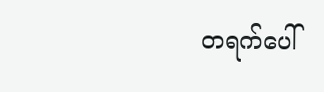တရက်ပေါ်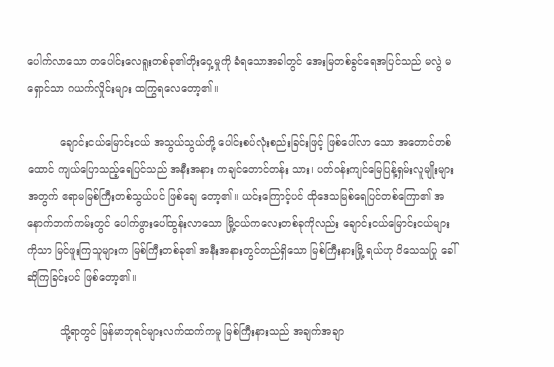ပေါက်လာသော တပေါင်းလေရူးတစ်ခု၏တိုးဝှေ့မှုကို ခံရသောအခါတွင် အေးမြတစ်ခွင်ရေအပြင်သည် မလွဲ မရှောင်သာ ဂယက်လှိုင်းများ ထကြွရလေတော့၏။

          ချောင်းငယ်မြောင်းငယ် အသွယ်သွယ်တို့ ပေါင်းစပ်လုံးစည်းခြင်းဖြင့် ဖြစ်ပေါ်လာ သော အတောင်တစ်ထောင် ကျယ်ပြောသည့်ရေပြင်သည် အနီးအနား ကချင်တောင်တန်း သား၊ ပတ်ဝန်းကျင်မြေပြန့်ရှမ်းလူမျိုးများအတွက် ဧရာမမြစ်ကြီးတစ်သွယ်ပင် ဖြစ်ချေ တော့၏။ ယင်းကြောင့်ပင် ထိုဒေသမြစ်ရေပြင်တစ်ကြော၏ အနောက်ဘက်ကမ်းတွင် ပေါက်ဖွားပေါ်ထွန်းလာသော မြို့ငယ်ကလေးတစ်ခုကိုလည်း ချောင်းငယ်မြောင်းငယ်များ ကိုသာ မြင်ဖူးကြသူများက မြစ်ကြီးတစ်ခု၏ အနီးအနားတွင်တည်ရှိသော မြစ်ကြီးနားမြို့ ရယ်ဟု ဝိသေသပြု ခေါ်ဆိုကြခြင်းပင် ဖြစ်တော့၏။

          သို့ရာတွင် မြန်မာဘုရင်များလက်ထက်ကမူ မြစ်ကြီးနားသည် အချက်အချာ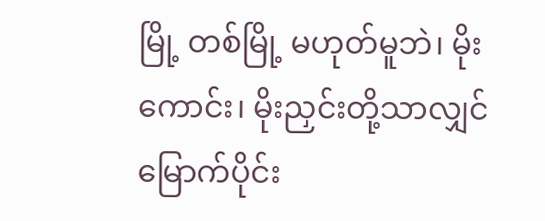မြို့ တစ်မြို့ မဟုတ်မူဘဲ၊ မိုးကောင်း၊ မိုးညှင်းတို့သာလျှင် မြောက်ပိုင်း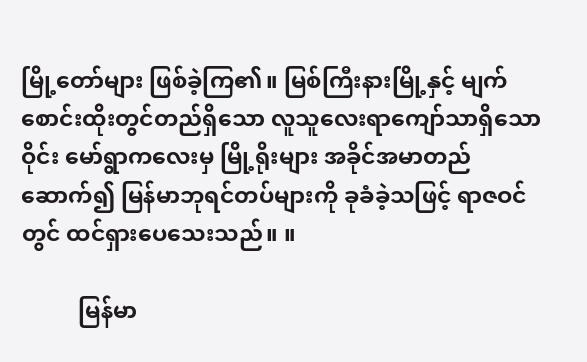မြို့တော်များ ဖြစ်ခဲ့ကြ၏။ မြစ်ကြီးနားမြို့နှင့် မျက်စောင်းထိုးတွင်တည်ရှိသော လူသူလေးရာကျော်သာရှိသော ဝိုင်း မော်ရွာကလေးမှ မြို့ရိုးများ အခိုင်အမာတည်ဆောက်၍ မြန်မာဘုရင်တပ်များကို ခုခံခဲ့သဖြင့် ရာဇဝင်တွင် ထင်ရှားပေသေးသည်။ ။

          မြန်မာ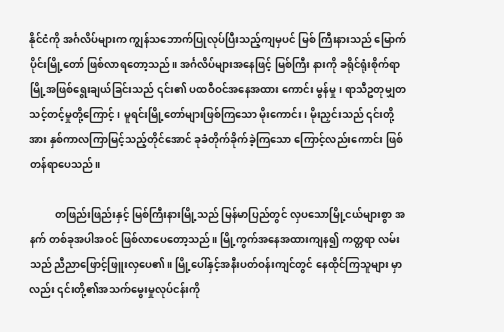နိုင်ငံကို အင်္ဂလိပ်များက ကျွန်သဘောက်ပြုလုပ်ပြီးသည့်ကျမှပင် မြစ် ကြီးနားသည် မြောက်ပိုင်းမြို့တော် ဖြစ်လာရတော့သည်။ အင်္ဂလိပ်များအနေဖြင့် မြစ်ကြီး နားကို ခရိုင်ရုံးစိုက်ရာ မြို့အဖြစ်ရွေးချယ်ခြင်းသည် ၎င်း၏ ပထဝီဝင်အနေအထား ကောင်း မွန်မှု၊ ရာသီဥတုမျှတ သင့်တင့်မှုတို့ကြောင့်၊ မူရင်းမြို့တော်များဖြစ်ကြသော မိုးကောင်း၊ မိုးညှင်းသည် ၎င်းတို့အား နှစ်ကာလကြာမြင့်သည့်တိုင်အောင် ခုခံတိုက်ခိုက်ခဲ့ကြသော ကြောင့်လည်းကောင်း ဖြစ်တန်ရာပေသည်။

          တဖြည်းဖြည်းနှင့် မြစ်ကြီးနားမြို့သည် မြန်မာပြည်တွင် လှပသောမြို့ငယ်များစွာ အနက် တစ်ခုအပါအဝင် ဖြစ်လာပေတော့သည်။ မြို့ကွက်အနေအထားကျန၍ ကတ္တရာ လမ်းသည် ညီညာဖြောင့်ဖြူးလှပေ၏။ မြို့ပေါ်နှင့်အနီးပတ်ဝန်းကျင်တွင် နေထိုင်ကြသူများ မှာလည်း ၎င်းတို့၏အသက်မွေးမှုလုပ်ငန်းကို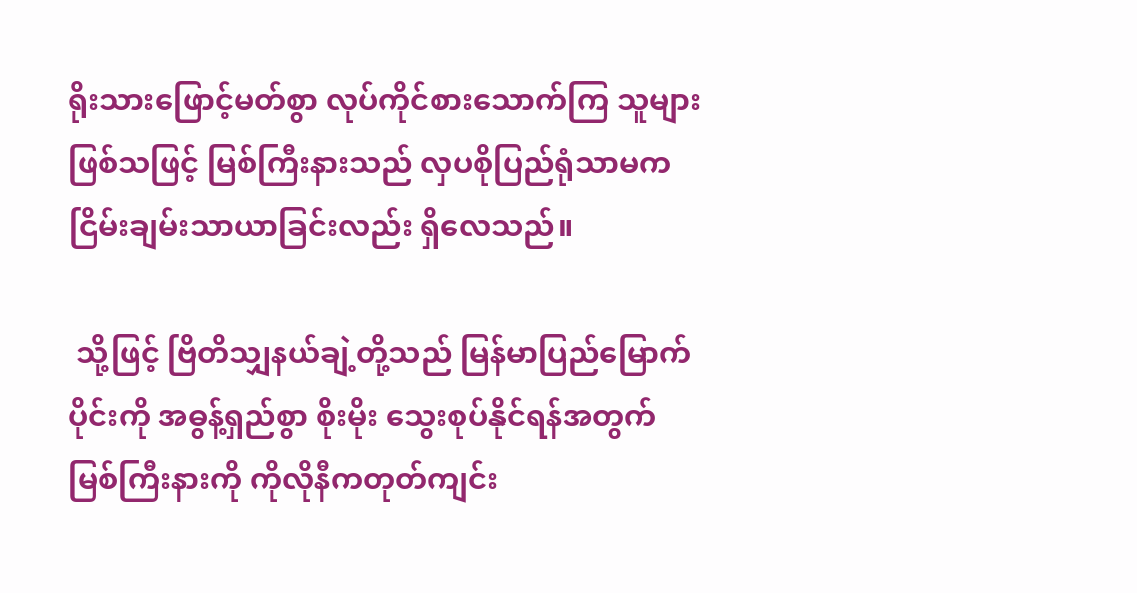ရိုးသားဖြောင့်မတ်စွာ လုပ်ကိုင်စားသောက်ကြ သူများဖြစ်သဖြင့် မြစ်ကြီးနားသည် လှပစိုပြည်ရုံသာမက ငြိမ်းချမ်းသာယာခြင်းလည်း ရှိလေသည်။

 သို့ဖြင့် ဗြိတိသျှနယ်ချဲ့တို့သည် မြန်မာပြည်မြောက်ပိုင်းကို အဓွန့်ရှည်စွာ စိုးမိုး သွေးစုပ်နိုင်ရန်အတွက် မြစ်ကြီးနားကို ကိုလိုနီကတုတ်ကျင်း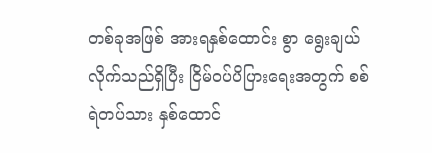တစ်ခုအဖြစ် အားရနှစ်ထောင်း စွာ ရွေးချယ်လိုက်သည်ရှိပြီး ငြိမ်ဝပ်ပိပြားရေးအတွက် စစ်ရဲတပ်သား နှစ်ထောင်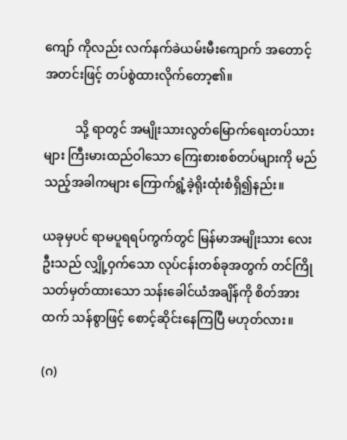ကျော် ကိုလည်း လက်နက်ခဲယမ်းမီးကျောက် အတောင့်အတင်းဖြင့် တပ်စွဲထားလိုက်တော့၏။

          သို့ ရာတွင် အမျိုးသားလွတ်မြောက်ရေးတပ်သားများ ကြီးမားထည်ဝါသော ကြေးစားစစ်တပ်များကို မည်သည့်အခါကများ ကြောက်ရွံ့ခဲ့ရိုးထုံးစံရှိ၍နည်း။

ယခုမှပင် ရာမပူရရပ်ကွက်တွင် မြန်မာအမျိုးသား လေးဦးသည် လျှို့ဝှက်သော လုပ်ငန်းတစ်ခုအတွက် တင်ကြိုသတ်မှတ်ထားသော သန်းခေါင်ယံအချိန်ကို စိတ်အားထက် သန်စွာဖြင့် စောင့်ဆိုင်းနေကြပြီ မဟုတ်လား။

(ဂ)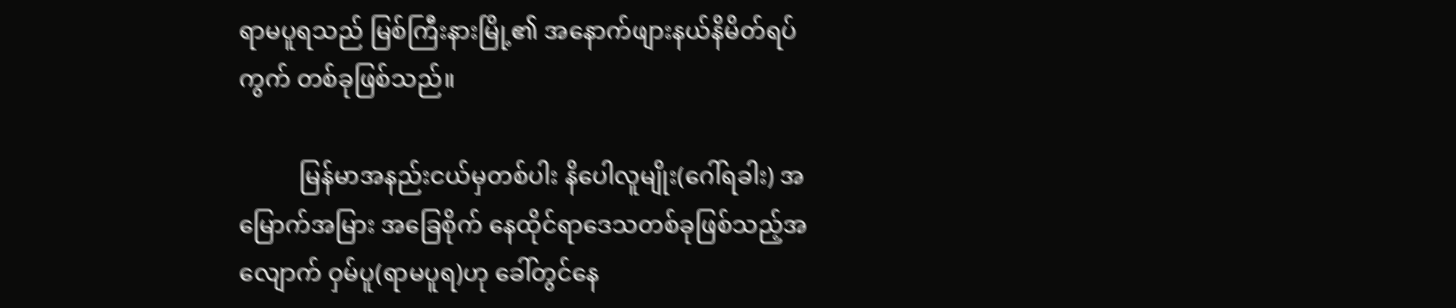ရာမပူရသည် မြစ်ကြီးနားမြို့၏ အနောက်ဖျားနယ်နိမိတ်ရပ်ကွက် တစ်ခုဖြစ်သည်။

          မြန်မာအနည်းငယ်မှတစ်ပါး နိပေါလူမျိုး(ဂေါ်ရခါး) အမြောက်အမြား အခြေစိုက် နေထိုင်ရာဒေသတစ်ခုဖြစ်သည့်အလျောက် ဝှမ်ပူ(ရာမပူရ)ဟု ခေါ်တွင်နေ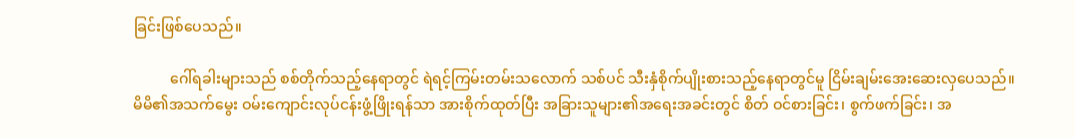ခြင်းဖြစ်ပေသည်။

          ဂေါ်ရခါးများသည် စစ်တိုက်သည့်နေရာတွင် ရဲရင့်ကြမ်းတမ်းသလောက် သစ်ပင် သီးနှံစိုက်ပျိုးစားသည့်နေရာတွင်မူ ငြိမ်းချမ်းအေးဆေးလှပေသည်။ မိမိ၏အသက်မွေး ဝမ်းကျောင်းလုပ်ငန်းဖွံ့ဖြိုးရန်သာ အားစိုက်ထုတ်ပြီး အခြားသူများ၏အရေးအခင်းတွင် စိတ် ဝင်စားခြင်း၊ စွက်ဖက်ခြင်း၊ အ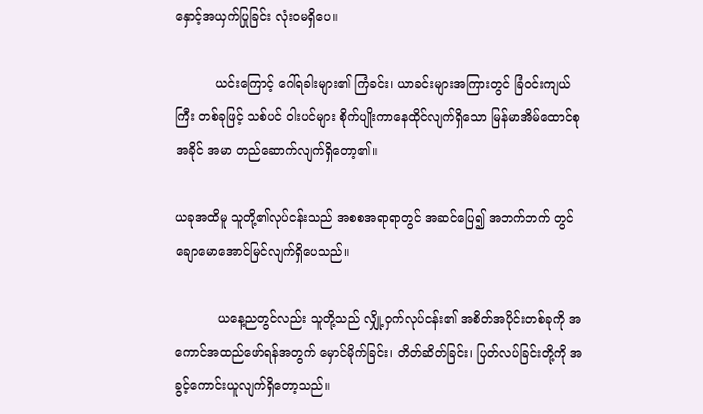နှောင့်အယှက်ပြုခြင်း လုံးဝမရှိပေ။

          ယင်းကြောင့် ဂေါ်ရခါးများ၏ ကြံခင်း၊ ယာခင်းများအကြားတွင် ခြံဝင်းကျယ်ကြီး တစ်ခုဖြင့် သစ်ပင် ဝါးပင်များ စိုက်ပျိုးကာနေထိုင်လျက်ရှိသော မြန်မာအိမ်ထောင်စု အခိုင် အမာ တည်ဆောက်လျက်ရှိတော့၏။

ယခုအထိမူ သူတို့၏လုပ်ငန်းသည် အစစအရာရာတွင် အဆင်ပြေ၍ အဘက်ဘက် တွင် ချောမောအောင်မြင်လျက်ရှိပေသည်။

           ယနေ့ညတွင်လည်း သူတို့သည် လျှို့ဝှက်လုပ်ငန်း၏ အစိတ်အပိုင်းတစ်ခုကို အကောင်အထည်ဖော်ရန်အတွက် မှောင်မိုက်ခြင်း၊ တိတ်ဆိတ်ခြင်း၊ ပြတ်လပ်ခြင်းတို့ကို အခွင့်ကောင်းယူလျက်ရှိတော့သည်။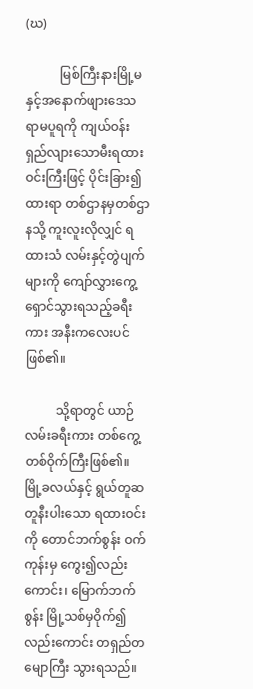(ဃ)

           မြစ်ကြီးနားမြို့မနှင့်အနောက်ဖျားဒေသ ရာမပူရကို ကျယ်ဝန်းရှည်လျားသောမီးရထားဝင်းကြီးဖြင့် ပိုင်းခြား၍ထားရာ တစ်ဌာနမှတစ်ဌာနသို့ ကူးလူးလိုလျှင် ရထားသံ လမ်းနှင့်တွဲပျက်များကို ကျော်လွှားကွေ့ရှောင်သွားရသည့်ခရီးကား အနီးကလေးပင်ဖြစ်၏။

          သို့ရာတွင် ယာဉ်လမ်းခရီးကား တစ်ကွေ့တစ်ဝိုက်ကြီးဖြစ်၏။ မြို့ခလယ်နှင့် ရွယ်တူဆတူနီးပါးသော ရထားဝင်းကို တောင်ဘက်စွန်း ဝက်ကုန်းမှ ကွေး၍လည်းကောင်း၊ မြောက်ဘက်စွန်း မြို့သစ်မှဝိုက်၍လည်းကောင်း တရှည်တမျောကြီး သွားရသည်။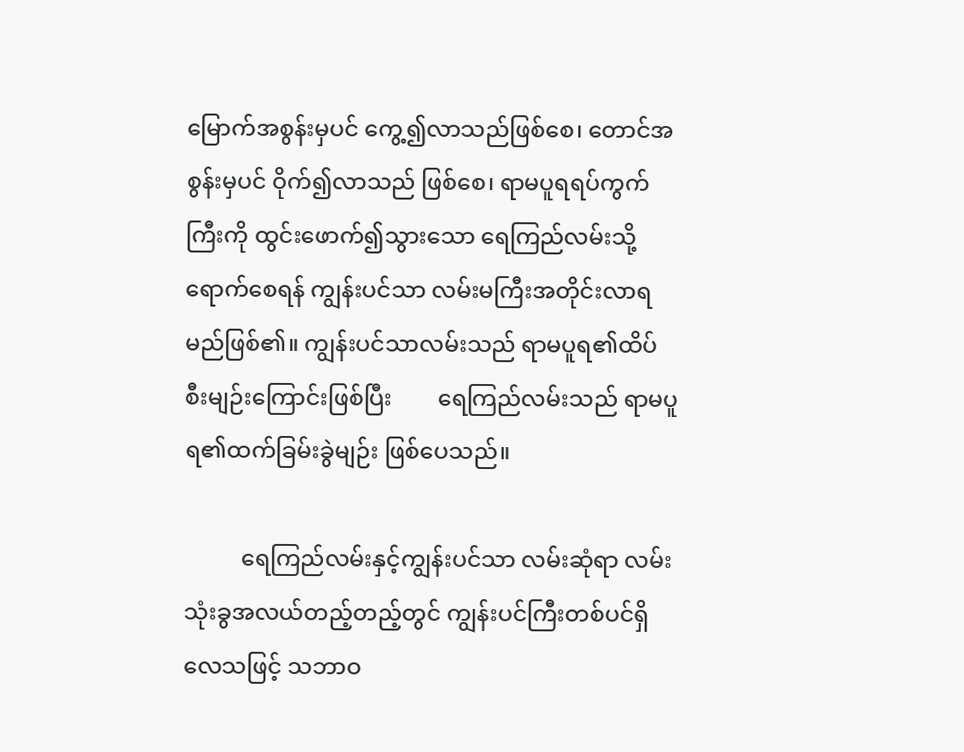မြောက်အစွန်းမှပင် ကွေ့၍လာသည်ဖြစ်စေ၊ တောင်အစွန်းမှပင် ဝိုက်၍လာသည် ဖြစ်စေ၊ ရာမပူရရပ်ကွက်ကြီးကို ထွင်းဖောက်၍သွားသော ရေကြည်လမ်းသို့ ရောက်စေရန် ကျွန်းပင်သာ လမ်းမကြီးအတိုင်းလာရမည်ဖြစ်၏။ ကျွန်းပင်သာလမ်းသည် ရာမပူရ၏ထိပ် စီးမျဉ်းကြောင်းဖြစ်ပြီး        ရေကြည်လမ်းသည် ရာမပူရ၏ထက်ခြမ်းခွဲမျဉ်း ဖြစ်ပေသည်။

          ရေကြည်လမ်းနှင့်ကျွန်းပင်သာ လမ်းဆုံရာ လမ်းသုံးခွအလယ်တည့်တည့်တွင် ကျွန်းပင်ကြီးတစ်ပင်ရှိလေသဖြင့် သဘာဝ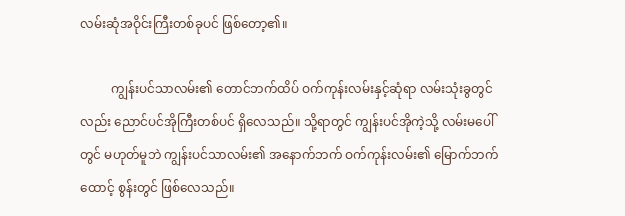လမ်းဆုံအဝိုင်းကြီးတစ်ခုပင် ဖြစ်တော့၏။

          ကျွန်းပင်သာလမ်း၏ တောင်ဘက်ထိပ် ဝက်ကုန်းလမ်းနှင့်ဆုံရာ လမ်းသုံးခွတွင် လည်း ညောင်ပင်အိုကြီးတစ်ပင် ရှိလေသည်။ သို့ရာတွင် ကျွန်းပင်အိုကဲ့သို့ လမ်းမပေါ်တွင် မဟုတ်မူဘဲ ကျွန်းပင်သာလမ်း၏ အနောက်ဘက် ဝက်ကုန်းလမ်း၏ မြောက်ဘက်ထောင့် စွန်းတွင် ဖြစ်လေသည်။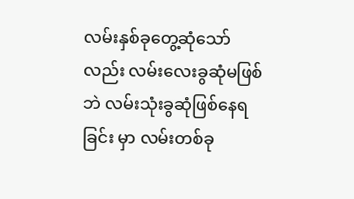လမ်းနှစ်ခုတွေ့ဆုံသော်လည်း လမ်းလေးခွဆုံမဖြစ်ဘဲ လမ်းသုံးခွဆုံဖြစ်နေရခြင်း မှာ လမ်းတစ်ခု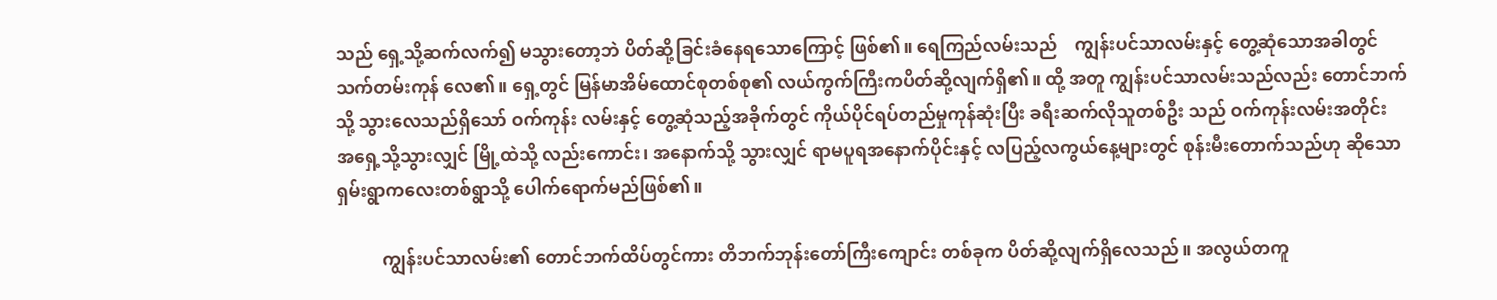သည် ရှေ့သို့ဆက်လက်၍ မသွားတော့ဘဲ ပိတ်ဆို့ခြင်းခံနေရသောကြောင့် ဖြစ်၏။ ရေကြည်လမ်းသည်    ကျွန်းပင်သာလမ်းနှင့် တွေ့ဆုံသောအခါတွင် သက်တမ်းကုန် လေ၏။ ရှေ့တွင် မြန်မာအိမ်ထောင်စုတစ်စု၏ လယ်ကွက်ကြီးကပိတ်ဆို့လျက်ရှိ၏။ ထို့ အတူ ကျွန်းပင်သာလမ်းသည်လည်း တောင်ဘက်သို့ သွားလေသည်ရှိသော် ဝက်ကုန်း လမ်းနှင့် တွေ့ဆုံသည့်အခိုက်တွင် ကိုယ်ပိုင်ရပ်တည်မှုကုန်ဆုံးပြီး ခရီးဆက်လိုသူတစ်ဦး သည် ဝက်ကုန်းလမ်းအတိုင်း အရှေ့သို့သွားလျှင် မြို့ထဲသို့ လည်းကောင်း၊ အနောက်သို့ သွားလျှင် ရာမပူရအနောက်ပိုင်းနှင့် လပြည့်လကွယ်နေ့များတွင် စုန်းမီးတောက်သည်ဟု ဆိုသော ရှမ်းရွာကလေးတစ်ရွာသို့ ပေါက်ရောက်မည်ဖြစ်၏။

          ကျွန်းပင်သာလမ်း၏ တောင်ဘက်ထိပ်တွင်ကား တိဘက်ဘုန်းတော်ကြီးကျောင်း တစ်ခုက ပိတ်ဆို့လျက်ရှိလေသည်။ အလွယ်တကူ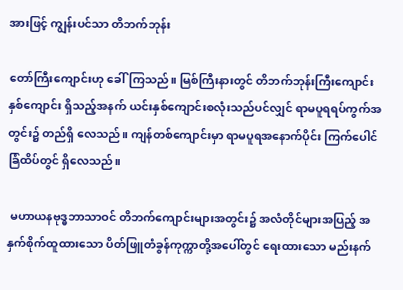အားဖြင့် ကျွန်းပင်သာ တိဘက်ဘုန်း

တော်ကြီးကျောင်းဟု ခေါ်ကြသည်။ မြစ်ကြီးနားတွင် တိဘက်ဘုန်းကြီးကျောင်းနှစ်ကျောင်း ရှိသည့်အနက် ယင်းနှစ်ကျောင်းစလုံးသည်ပင်လျှင် ရာမပူရရပ်ကွက်အတွင်း၌ တည်ရှိ လေသည်။ ကျန်တစ်ကျောင်းမှာ ရာမပူရအနောက်ပိုင်း ကြက်ပေါင်ခြံထိပ်တွင် ရှိလေသည်။

 မဟာယနဗုဒ္ဓဘာသာဝင် တိဘက်ကျောင်းများအတွင်း၌ အလံတိုင်များအပြည့် အနှက်စိုက်ထူထားသော ပိတ်ဖြူတံခွန်ကုက္ကာတို့အပေါ်တွင် ရေးထားသော မည်းနက်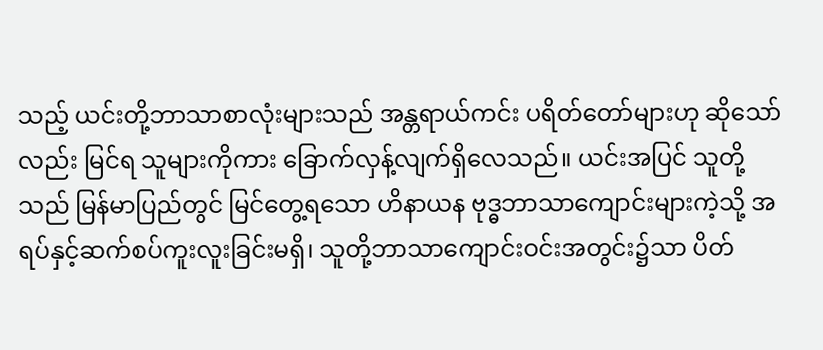သည့် ယင်းတို့ဘာသာစာလုံးများသည် အန္တရာယ်ကင်း ပရိတ်တော်များဟု ဆိုသော်လည်း မြင်ရ သူများကိုကား ခြောက်လှန့်လျက်ရှိလေသည်။ ယင်းအပြင် သူတို့သည် မြန်မာပြည်တွင် မြင်တွေ့ရသော ဟိနာယန ဗုဒ္ဓဘာသာကျောင်းများကဲ့သို့ အရပ်နှင့်ဆက်စပ်ကူးလူးခြင်းမရှိ၊ သူတို့ဘာသာကျောင်းဝင်းအတွင်း၌သာ ပိတ်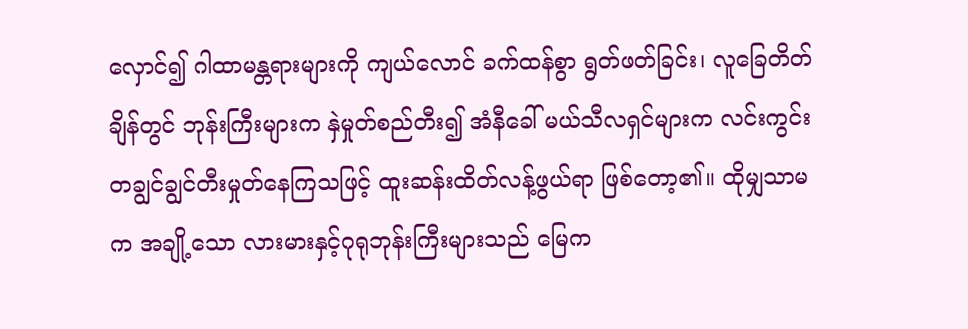လှောင်၍ ဂါထာမန္တရားများကို ကျယ်လောင် ခက်ထန်စွာ ရွတ်ဖတ်ခြင်း၊ လူခြေတိတ်ချိန်တွင် ဘုန်းကြီးများက နှဲမှုတ်စည်တီး၍ အံနီခေါ် မယ်သီလရှင်များက လင်းကွင်းတချွင်ချွင်တီးမှုတ်နေကြသဖြင့် ထူးဆန်းထိတ်လန့်ဖွယ်ရာ ဖြစ်တော့၏။ ထိုမျှသာမက အချို့သော လားမားနှင့်ဂုရုဘုန်းကြီးများသည် မြေက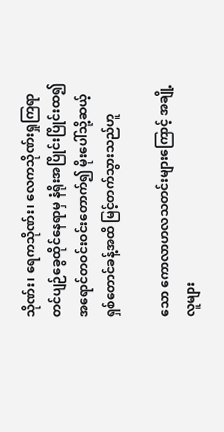သိုဏ်း၊ ရေကသိုဏ်း၊ လေကသိုဏ်းရှုကြရာ တင်ပျဉ်ခွေထိုင်နေရာမှ နံရိုးအပြိုင်းပြိုင်းထ၍ အရောင်တဝင်းဝင်းတောက်၍ မိုးပေါ်သို့ဆယ့်ရှစ်တောင်ခန့်အထိ မြင့်တက်သွားသည်ဟူ

သော ကောလာဟလသတင်းများကြောင့် အချို့လူများ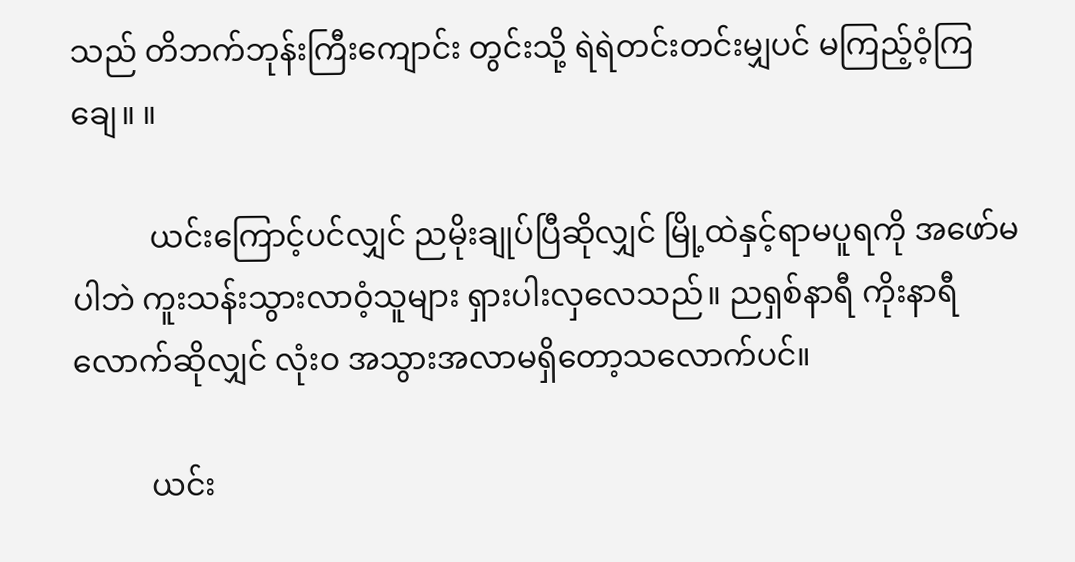သည် တိဘက်ဘုန်းကြီးကျောင်း တွင်းသို့ ရဲရဲတင်းတင်းမျှပင် မကြည့်ဝံ့ကြချေ။ ။

          ယင်းကြောင့်ပင်လျှင် ညမိုးချုပ်ပြီဆိုလျှင် မြို့ထဲနှင့်ရာမပူရကို အဖော်မပါဘဲ ကူးသန်းသွားလာဝံ့သူများ ရှားပါးလှလေသည်။ ညရှစ်နာရီ ကိုးနာရီလောက်ဆိုလျှင် လုံးဝ အသွားအလာမရှိတော့သလောက်ပင်။

          ယင်း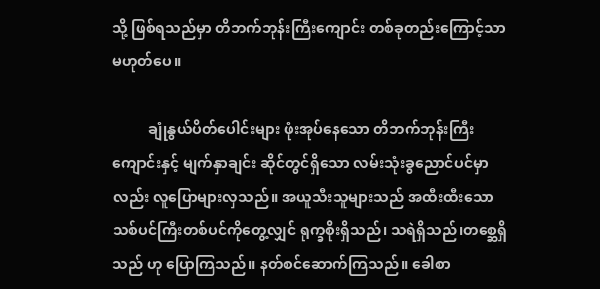သို့ ဖြစ်ရသည်မှာ တိဘက်ဘုန်းကြီးကျောင်း တစ်ခုတည်းကြောင့်သာ မဟုတ်ပေ။

          ချုံနွယ်ပိတ်ပေါင်းများ ဖုံးအုပ်နေသော တိဘက်ဘုန်းကြီးကျောင်းနှင့် မျက်နှာချင်း ဆိုင်တွင်ရှိသော လမ်းသုံးခွညောင်ပင်မှာလည်း လူပြောများလှသည်။ အယူသီးသူများသည် အထီးထီးသော သစ်ပင်ကြီးတစ်ပင်ကိုတွေ့လျှင် ရုက္ခစိုးရှိသည်၊ သရဲရှိသည်၊တစ္ဆေရှိသည် ဟု ပြောကြသည်။ နတ်စင်ဆောက်ကြသည်။ ခေါစာ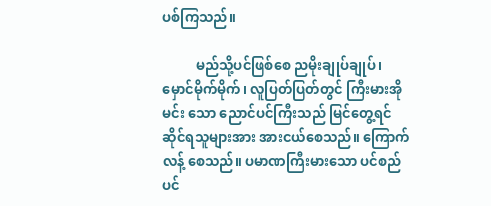ပစ်ကြသည်။

          မည်သို့ပင်ဖြစ်စေ ညမိုးချုပ်ချုပ်၊ မှောင်မိုက်မိုက်၊ လူပြတ်ပြတ်တွင် ကြီးမားအိုမင်း သော ညောင်ပင်ကြီးသည် မြင်တွေ့ရင်ဆိုင်ရသူများအား အားငယ်စေသည်။ ကြောက်လန့် စေသည်။ ပမာဏကြီးမားသော ပင်စည်ပင်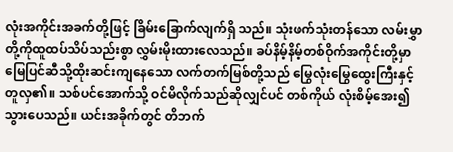လုံးအကိုင်းအခက်တို့ဖြင့် ခြိမ်းခြောက်လျက်ရှိ သည်။ သုံးဖက်သုံးတန်သော လမ်းမွှာတို့ကိုထူထပ်သိပ်သည်းစွာ လွှမ်းမိုးထားလေသည်။ ခပ်နိမ့်နိမ့်တစ်ဝိုက်အကိုင်းတို့မှာ မြေပြင်ဆီသို့ထိုးဆင်းကျနေသော လက်တက်မြစ်တို့သည် မြွေလုံးမြွေထွေးကြီးနှင့်တူလှ၏။ သစ်ပင်အောက်သို့ ဝင်မိလိုက်သည်ဆိုလျှင်ပင် တစ်ကိုယ် လုံးစိမ့်အေး၍ သွားပေသည်။ ယင်းအခိုက်တွင် တိဘက်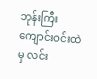ဘုန်းကြီးကျောင်းဝင်းထဲမှ လင်း